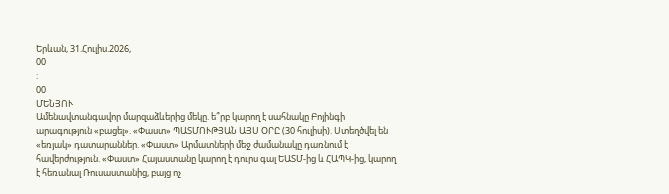Երևան, 31.Հուլիս.2026,
00
:
00
ՄԵՆՅՈՒ
Ամենավտանգավոր մարզաձևերից մեկը. ե՞րբ կարող է սահնակը Բոյինգի արագություն «բացել». «Փաստ» ՊԱՏՄՈՒԹՅԱՆ ԱՅՍ ՕՐԸ (30 հուլիսի). Ստեղծվել են «եռյակ» դատարաններ. «Փաստ» Արմատների մեջ ժամանակը դառնում է հավերժություն. «Փաստ» Հայաստանը կարող է դուրս գալ ԵԱՏՄ-ից և ՀԱՊԿ-ից, կարող է հեռանալ Ռուսաստանից, բայց ոչ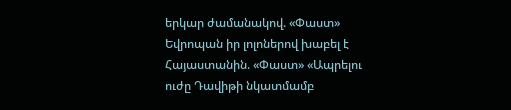երկար ժամանակով. «Փաստ» Եվրոպան իր լոլոներով խաբել է Հայաստանին. «Փաստ» «Ապրելու ուժը Դավիթի նկատմամբ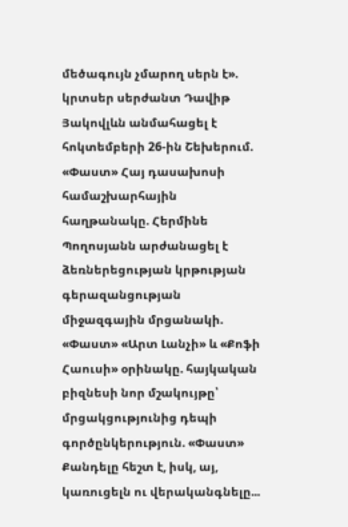մեծագույն չմարող սերն է». կրտսեր սերժանտ Դավիթ Յակովլևն անմահացել է հոկտեմբերի 26-ին Շեխերում. «Փաստ» Հայ դասախոսի համաշխարհային հաղթանակը. Հերմինե Պողոսյանն արժանացել է ձեռներեցության կրթության գերազանցության միջազգային մրցանակի. «Փաստ» «Արտ Լանչի» և «Քոֆի Հաուսի» օրինակը. հայկական բիզնեսի նոր մշակույթը՝ մրցակցությունից դեպի գործընկերություն. «Փաստ» Քանդելը հեշտ է, իսկ, այ, կառուցելն ու վերականգնելը...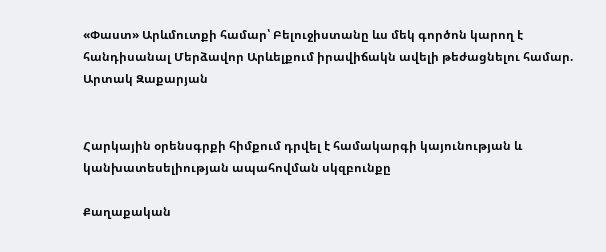«Փաստ» Արևմուտքի համար՝ Բելուջիստանը ևս մեկ գործոն կարող է հանդիսանալ Մերձավոր Արևելքում իրավիճակն ավելի թեժացնելու համար. Արտակ Զաքարյան


Հարկային օրենսգրքի հիմքում դրվել է համակարգի կայունության և կանխատեսելիության ապահովման սկզբունքը

Քաղաքական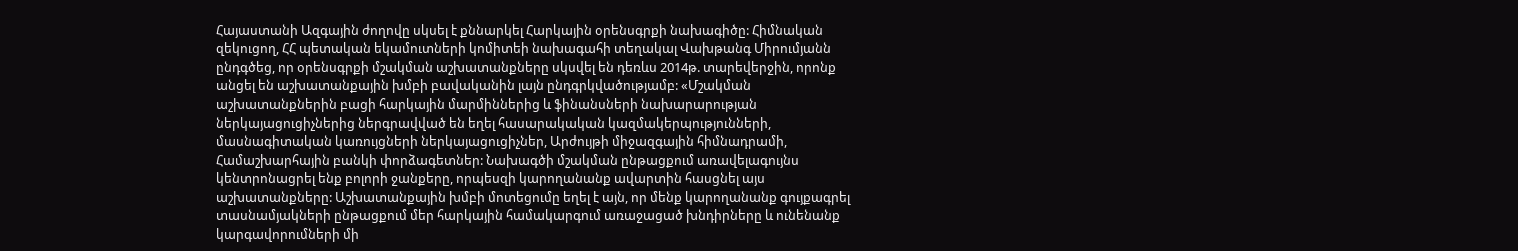Հայաստանի Ազգային ժողովը սկսել է քննարկել Հարկային օրենսգրքի նախագիծը: Հիմնական զեկուցող, ՀՀ պետական եկամուտների կոմիտեի նախագահի տեղակալ Վախթանգ Միրումյանն ընդգծեց, որ օրենսգրքի մշակման աշխատանքները սկսվել են դեռևս 2014թ. տարեվերջին, որոնք անցել են աշխատանքային խմբի բավականին լայն ընդգրկվածությամբ: «Մշակման աշխատանքներին բացի հարկային մարմիններից և ֆինանսների նախարարության ներկայացուցիչներից ներգրավված են եղել հասարակական կազմակերպությունների, մասնագիտական կառույցների ներկայացուցիչներ, Արժույթի միջազգային հիմնադրամի, Համաշխարհային բանկի փորձագետներ: Նախագծի մշակման ընթացքում առավելագույնս կենտրոնացրել ենք բոլորի ջանքերը, որպեսզի կարողանանք ավարտին հասցնել այս աշխատանքները: Աշխատանքային խմբի մոտեցումը եղել է այն, որ մենք կարողանանք գույքագրել տասնամյակների ընթացքում մեր հարկային համակարգում առաջացած խնդիրները և ունենանք կարգավորումների մի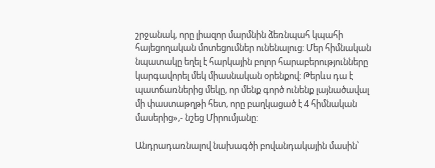շրջանակ, որը լիազոր մարմնին ձեռնպահ կպահի հայեցողական մոտեցումներ ունենալուց: Մեր հիմնական նպատակը եղել է հարկային բոլոր հարաբերությունները կարգավորել մեկ միասնական օրենքով: Թերևս դա է պատճառներից մեկը, որ մենք գործ ունենք լայնածավալ մի փաստաթղթի հետ, որը բաղկացած է 4 հիմնական մասերից»,- նշեց Միրումյանը:

Անդրադառնալով նախագծի բովանդակային մասին՝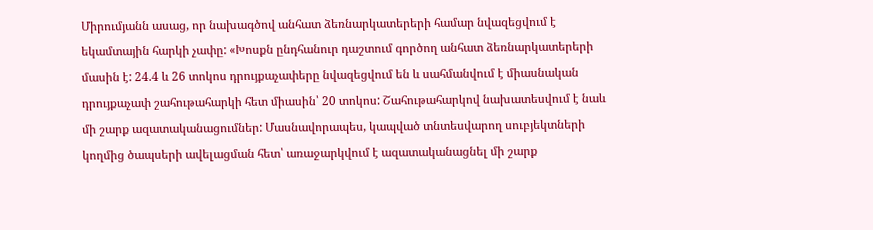Միրումյանն ասաց, որ նախագծով անհատ ձեռնարկատերերի համար նվազեցվում է եկամտային հարկի չափը: «Խոսքն ընդհանուր դաշտում գործող անհատ ձեռնարկատերերի մասին է: 24.4 և 26 տոկոս դրույքաչափերը նվազեցվում են և սահմանվում է միասնական դրույքաչափ շահութահարկի հետ միասին՝ 20 տոկոս: Շահութահարկով նախատեսվում է նաև մի շարք ազատականացումներ: Մասնավորապես, կապված տնտեսվարող սուբյեկտների կողմից ծապսերի ավելացման հետ՝ առաջարկվում է ազատականացնել մի շարք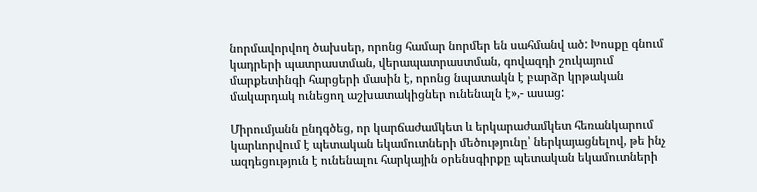նորմավորվող ծախսեր, որոնց համար նորմեր են սահմանվ ած: Խոսքը գնում կադրերի պատրաստման, վերապատրաստման, գովազդի շուկայում մարքետինգի հարցերի մասին է, որոնց նպատակն է բարձր կրթական մակարդակ ունեցող աշխատակիցներ ունենալն է»,- ասաց:

Միրումյանն ընդգծեց, որ կարճաժամկետ և երկարաժամկետ հեռանկարում կարևորվում է պետական եկամուտների մեծությունը՝ ներկայացնելով, թե ինչ ազդեցություն է ունենալու հարկային օրենսգիրքը պետական եկամուտների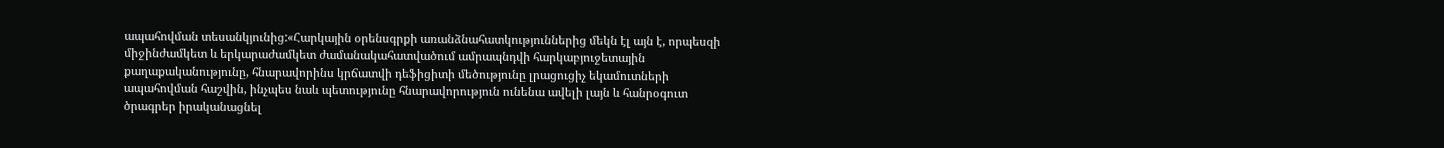ապահովման տեսանկյունից:«Հարկային օրենսգրքի առանձնահատկություններից մեկն էլ այն է, որպեսզի միջինժամկետ և երկարաժամկետ ժամանակահատվածում ամրապնդվի հարկաբյուջետային քաղաքականությունը, հնարավորինս կրճատվի դեֆիցիտի մեծությունը լրացուցիչ եկամուտների ապահովման հաշվին, ինչպես նաև պետությունը հնարավորություն ունենա ավելի լայն և հանրօգուտ ծրագրեր իրականացնել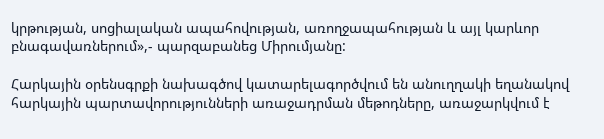կրթության, սոցիալական ապահովության, առողջապահության և այլ կարևոր բնագավառներում»,- պարզաբանեց Միրումյանը:

Հարկային օրենսգրքի նախագծով կատարելագործվում են անուղղակի եղանակով հարկային պարտավորությունների առաջադրման մեթոդները, առաջարկվում է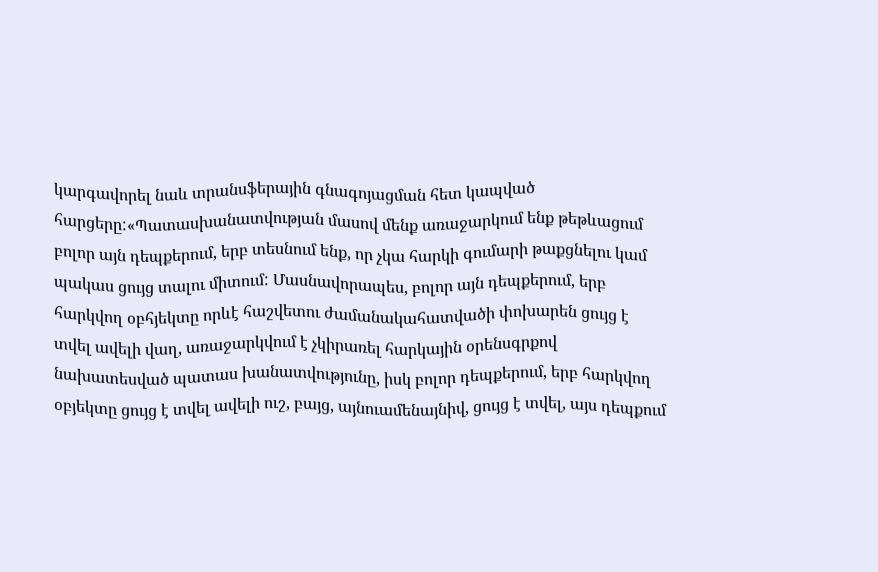կարգավորել նաև տրանսֆերային գնագոյացման հետ կապված հարցերը:«Պատասխանատվության մասով մենք առաջարկում ենք թեթևացում բոլոր այն դեպքերում, երբ տեսնում ենք, որ չկա հարկի գումարի թաքցնելու կամ պակաս ցույց տալու միտում: Մասնավորապես, բոլոր այն դեպքերում, երբ հարկվող օբհյեկտը որևէ հաշվետու ժամանակահատվածի փոխարեն ցույց է տվել ավելի վաղ, առաջարկվում է չկիրառել հարկային օրենսգրքով նախատեսված պատաս խանատվությունը, իսկ բոլոր դեպքերում, երբ հարկվող օբյեկտը ցույց է տվել ավելի ուշ, բայց, այնուամենայնիվ, ցույց է տվել, այս դեպքում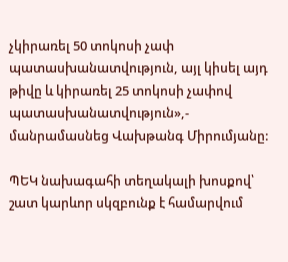չկիրառել 50 տոկոսի չափ պատասխանատվություն, այլ կիսել այդ թիվը և կիրառել 25 տոկոսի չափով պատասխանատվություն»,- մանրամասնեց Վախթանգ Միրումյանը:

ՊԵԿ նախագահի տեղակալի խոսքով՝ շատ կարևոր սկզբունք է համարվում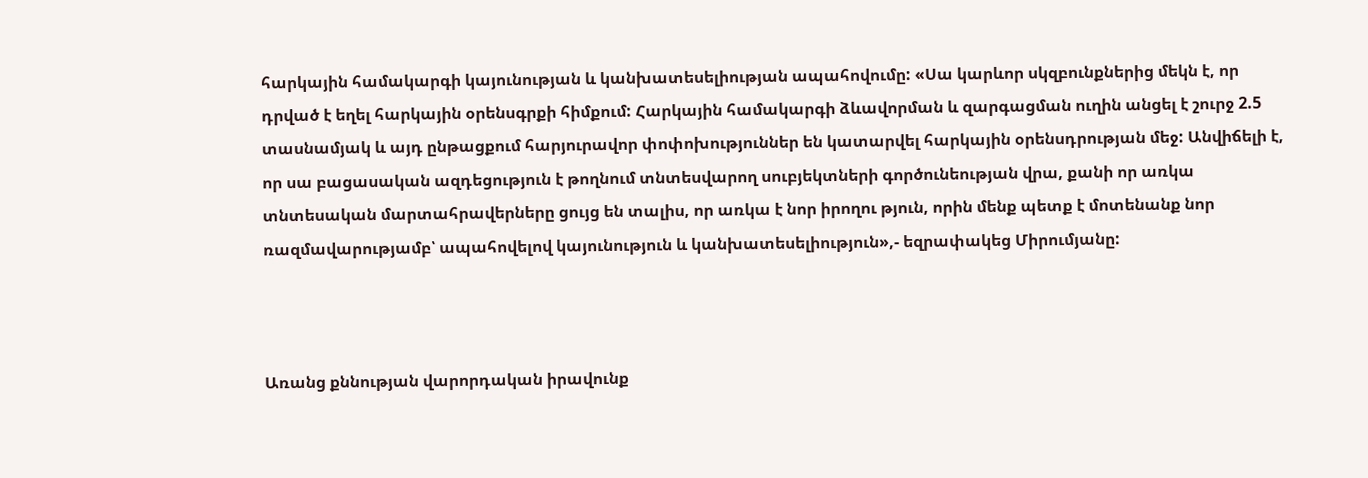հարկային համակարգի կայունության և կանխատեսելիության ապահովումը: «Սա կարևոր սկզբունքներից մեկն է, որ դրված է եղել հարկային օրենսգրքի հիմքում: Հարկային համակարգի ձևավորման և զարգացման ուղին անցել է շուրջ 2.5 տասնամյակ և այդ ընթացքում հարյուրավոր փոփոխություններ են կատարվել հարկային օրենսդրության մեջ: Անվիճելի է, որ սա բացասական ազդեցություն է թողնում տնտեսվարող սուբյեկտների գործունեության վրա, քանի որ առկա տնտեսական մարտահրավերները ցույց են տալիս, որ առկա է նոր իրողու թյուն, որին մենք պետք է մոտենանք նոր ռազմավարությամբ՝ ապահովելով կայունություն և կանխատեսելիություն»,- եզրափակեց Միրումյանը:



Առանց քննության վարորդական իրավունք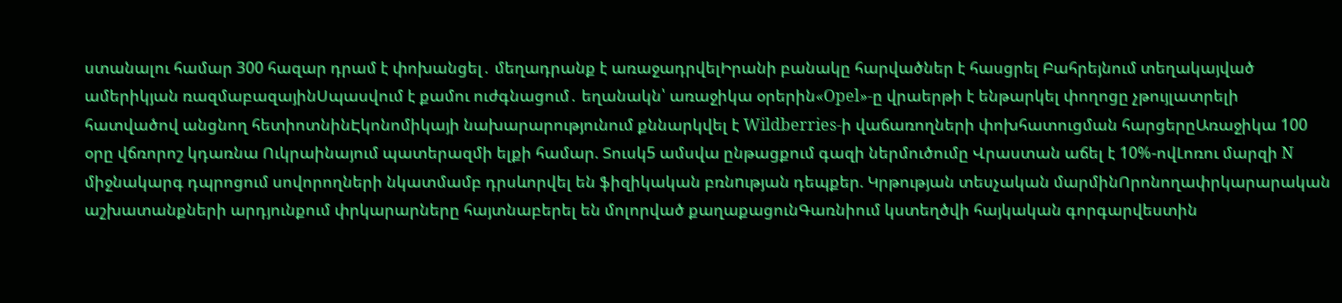ստանալու համար 300 հազար դրամ է փոխանցել․ մեղադրանք է առաջադրվելԻրանի բանակը հարվածներ է հասցրել Բահրեյնում տեղակայված ամերիկյան ռազմաբազայինՍպասվում է քամու ուժգնացում․ եղանակն՝ առաջիկա օրերին«Opel»-ը վրաերթի է ենթարկել փողոցը չթույլատրելի հատվածով անցնող հետիոտնինԷկոնոմիկայի նախարարությունում քննարկվել է Wildberries-ի վաճառողների փոխհատուցման հարցերըԱռաջիկա 100 օրը վճռորոշ կդառնա Ուկրաինայում պատերազմի ելքի համար. Տուսկ5 ամսվա ընթացքում գազի ներմուծումը Վրաստան աճել է 10%-ովԼոռու մարզի N միջնակարգ դպրոցում սովորողների նկատմամբ դրսևորվել են ֆիզիկական բռնnւթյան դեպքեր. Կրթության տեսչական մարմինՈրոնողափրկարարական աշխատանքների արդյունքում փրկարարները հայտնաբերել են մոլորված քաղաքացունԳառնիում կստեղծվի հայկական գորգարվեստին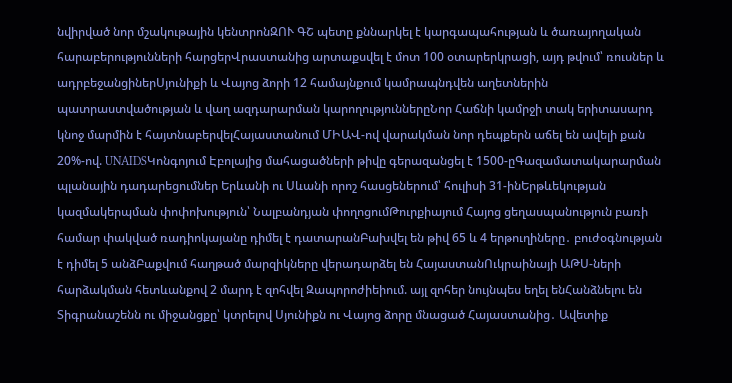նվիրված նոր մշակութային կենտրոնԶՈՒ ԳՇ պետը քննարկել է կարգապահության և ծառայողական հարաբերությունների հարցերՎրաստանից արտաքսվել է մոտ 100 օտարերկրացի, այդ թվում՝ ռուսներ և ադրբեջանցիներՍյունիքի և Վայոց ձորի 12 համայնքում կամրապնդվեն աղետներին պատրաստվածության և վաղ ազդարարման կարողություններըՆոր Հաճնի կամրջի տակ երիտասարդ կնոջ մարմին է հայտնաբերվելՀայաստանում ՄԻԱՎ-ով վարակման նոր դեպքերն աճել են ավելի քան 20%-ով. UNAIDSԿոնգոյում Էբոլայից մահացածների թիվը գերազանցել է 1500-ըԳազամատակարարման պլանային դադարեցումներ Երևանի ու Սևանի որոշ հասցեներում՝ հուլիսի 31-ինԵրթևեկության կազմակերպման փոփոխություն՝ Նալբանդյան փողոցումԹուրքիայում Հայոց ցեղասպանություն բառի համար փակված ռադիոկայանը դիմել է դատարանԲախվել են թիվ 65 և 4 երթուղիները․ բուժօգնության է դիմել 5 անձԲաքվում հաղթած մարզիկները վերադարձել են ՀայաստանՈւկրաինայի ԱԹՍ-ների հարձակման հետևանքով 2 մարդ է զոհվել Զապորոժիեիում. այլ զոհեր նույնպես եղել ենՀանձնելու են Տիգրանաշենն ու միջանցքը՝ կտրելով Սյունիքն ու Վայոց ձորը մնացած Հայաստանից․ Ավետիք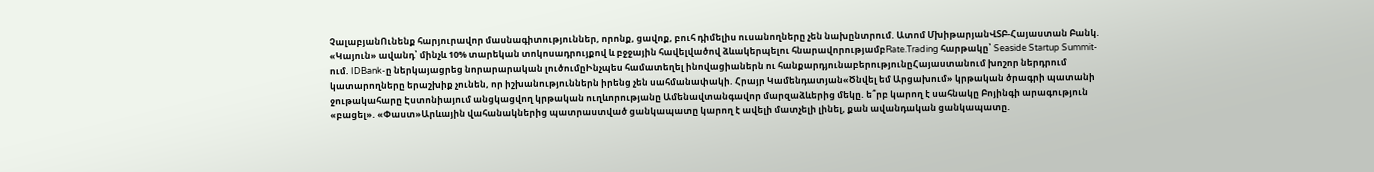ՉալաբյանՈւնենք հարյուրավոր մասնագիտություններ, որոնք, ցավոք, բուհ դիմելիս ուսանողները չեն նախընտրում. Ատոմ ՄխիթարյանՎՏԲ-Հայաստան Բանկ. «Կայուն» ավանդ՝ մինչև 10% տարեկան տոկոսադրույքով և բջջային հավելվածով ձևակերպելու հնարավորությամբRate.Trading հարթակը՝ Seaside Startup Summit-ում. IDBank-ը ներկայացրեց նորարարական լուծումըԻնչպես համատեղել ինովացիաներն ու հանքարդյունաբերությունըՀայաստանում խոշոր ներդրում կատարողները երաշխիք չունեն, որ իշխանություններն իրենց չեն սահմանափակի. Հրայր Կամենդատյան«Ծնվել եմ Արցախում» կրթական ծրագրի պատանի ջութակահարը Էստոնիայում անցկացվող կրթական ուղևորությանը Ամենավտանգավոր մարզաձևերից մեկը. ե՞րբ կարող է սահնակը Բոյինգի արագություն «բացել». «Փաստ»Արևային վահանակներից պատրաստված ցանկապատը կարող է ավելի մատչելի լինել, քան ավանդական ցանկապատը.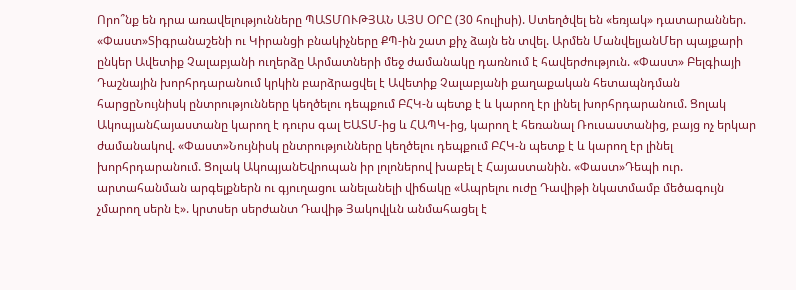Որո՞նք են դրա առավելությունները ՊԱՏՄՈՒԹՅԱՆ ԱՅՍ ՕՐԸ (30 հուլիսի). Ստեղծվել են «եռյակ» դատարաններ. «Փաստ»Տիգրանաշենի ու Կիրանցի բնակիչները ՔՊ-ին շատ քիչ ձայն են տվել. Արմեն ՄանվելյանՄեր պայքարի ընկեր Ավետիք Չալաբյանի ուղերձը Արմատների մեջ ժամանակը դառնում է հավերժություն. «Փաստ» Բելգիայի Դաշնային խորհրդարանում կրկին բարձրացվել է Ավետիք Չալաբյանի քաղաքական հետապնդման հարցըՆույնիսկ ընտրությունները կեղծելու դեպքում ԲՀԿ-ն պետք է և կարող էր լինել խորհրդարանում. Ցոլակ ԱկոպյանՀայաստանը կարող է դուրս գալ ԵԱՏՄ-ից և ՀԱՊԿ-ից, կարող է հեռանալ Ռուսաստանից, բայց ոչ երկար ժամանակով. «Փաստ»Նույնիսկ ընտրությունները կեղծելու դեպքում ԲՀԿ-ն պետք է և կարող էր լինել խորհրդարանում. Ցոլակ ԱկոպյանԵվրոպան իր լոլոներով խաբել է Հայաստանին. «Փաստ»Դեպի ուր. արտահանման արգելքներն ու գյուղացու անելանելի վիճակը «Ապրելու ուժը Դավիթի նկատմամբ մեծագույն չմարող սերն է». կրտսեր սերժանտ Դավիթ Յակովլևն անմահացել է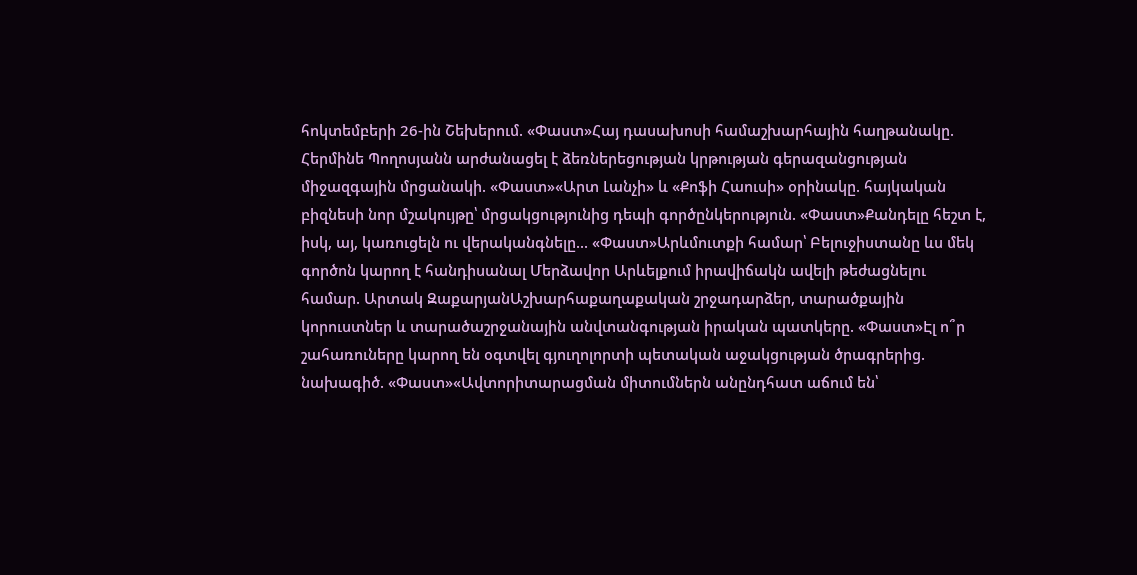հոկտեմբերի 26-ին Շեխերում. «Փաստ»Հայ դասախոսի համաշխարհային հաղթանակը. Հերմինե Պողոսյանն արժանացել է ձեռներեցության կրթության գերազանցության միջազգային մրցանակի. «Փաստ»«Արտ Լանչի» և «Քոֆի Հաուսի» օրինակը. հայկական բիզնեսի նոր մշակույթը՝ մրցակցությունից դեպի գործընկերություն. «Փաստ»Քանդելը հեշտ է, իսկ, այ, կառուցելն ու վերականգնելը... «Փաստ»Արևմուտքի համար՝ Բելուջիստանը ևս մեկ գործոն կարող է հանդիսանալ Մերձավոր Արևելքում իրավիճակն ավելի թեժացնելու համար. Արտակ ԶաքարյանԱշխարհաքաղաքական շրջադարձեր, տարածքային կորուստներ և տարածաշրջանային անվտանգության իրական պատկերը. «Փաստ»Էլ ո՞ր շահառուները կարող են օգտվել գյուղոլորտի պետական աջակցության ծրագրերից. նախագիծ. «Փաստ»«Ավտորիտարացման միտումներն անընդհատ աճում են՝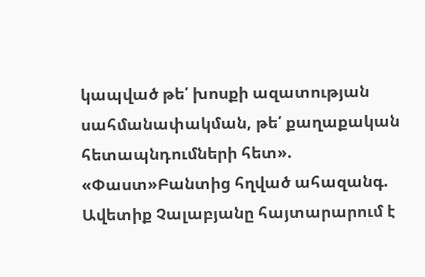կապված թե՛ խոսքի ազատության սահմանափակման, թե՛ քաղաքական հետապնդումների հետ». «Փաստ»Բանտից հղված ահազանգ. Ավետիք Չալաբյանը հայտարարում է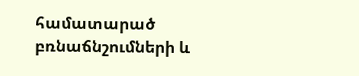համատարած բռնաճնշումների և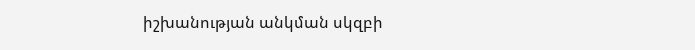իշխանության անկման սկզբի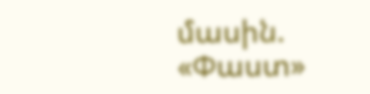մասին. «Փաստ»